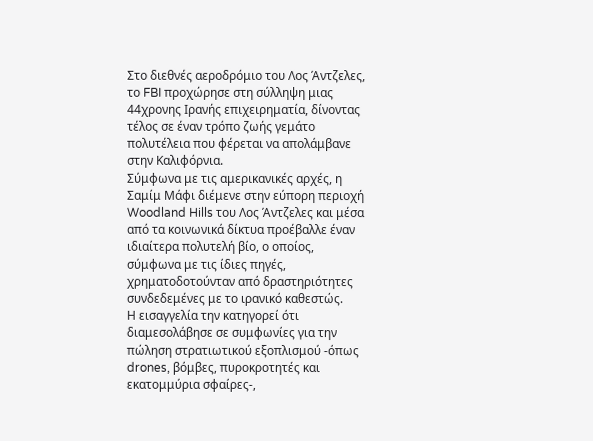Στο διεθνές αεροδρόμιο του Λος Άντζελες, το FBI προχώρησε στη σύλληψη μιας 44χρονης Ιρανής επιχειρηματία, δίνοντας τέλος σε έναν τρόπο ζωής γεμάτο πολυτέλεια που φέρεται να απολάμβανε στην Καλιφόρνια.
Σύμφωνα με τις αμερικανικές αρχές, η Σαμίμ Μάφι διέμενε στην εύπορη περιοχή Woodland Hills του Λος Άντζελες και μέσα από τα κοινωνικά δίκτυα προέβαλλε έναν ιδιαίτερα πολυτελή βίο, ο οποίος, σύμφωνα με τις ίδιες πηγές, χρηματοδοτούνταν από δραστηριότητες συνδεδεμένες με το ιρανικό καθεστώς.
Η εισαγγελία την κατηγορεί ότι διαμεσολάβησε σε συμφωνίες για την πώληση στρατιωτικού εξοπλισμού -όπως drones, βόμβες, πυροκροτητές και εκατομμύρια σφαίρες-,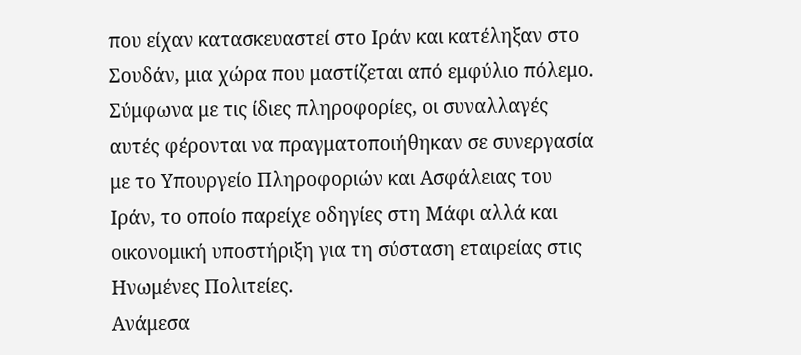που είχαν κατασκευαστεί στο Ιράν και κατέληξαν στο Σουδάν, μια χώρα που μαστίζεται από εμφύλιο πόλεμο.
Σύμφωνα με τις ίδιες πληροφορίες, οι συναλλαγές αυτές φέρονται να πραγματοποιήθηκαν σε συνεργασία με το Υπουργείο Πληροφοριών και Ασφάλειας του Ιράν, το οποίο παρείχε οδηγίες στη Μάφι αλλά και οικονομική υποστήριξη για τη σύσταση εταιρείας στις Ηνωμένες Πολιτείες.
Ανάμεσα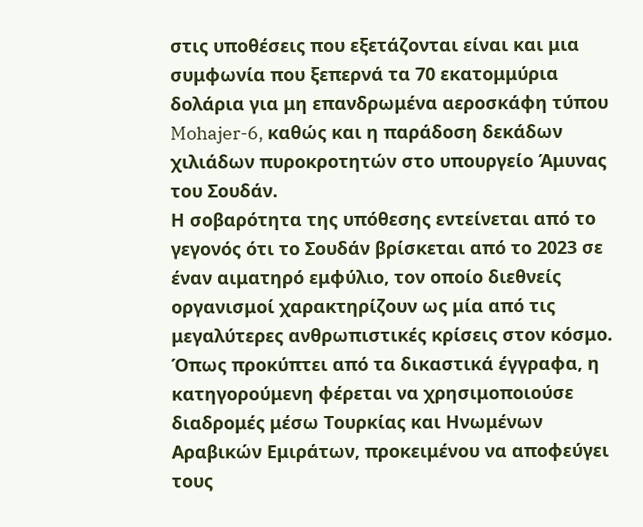στις υποθέσεις που εξετάζονται είναι και μια συμφωνία που ξεπερνά τα 70 εκατομμύρια δολάρια για μη επανδρωμένα αεροσκάφη τύπου Mohajer-6, καθώς και η παράδοση δεκάδων χιλιάδων πυροκροτητών στο υπουργείο Άμυνας του Σουδάν.
Η σοβαρότητα της υπόθεσης εντείνεται από το γεγονός ότι το Σουδάν βρίσκεται από το 2023 σε έναν αιματηρό εμφύλιο, τον οποίο διεθνείς οργανισμοί χαρακτηρίζουν ως μία από τις μεγαλύτερες ανθρωπιστικές κρίσεις στον κόσμο.
Όπως προκύπτει από τα δικαστικά έγγραφα, η κατηγορούμενη φέρεται να χρησιμοποιούσε διαδρομές μέσω Τουρκίας και Ηνωμένων Αραβικών Εμιράτων, προκειμένου να αποφεύγει τους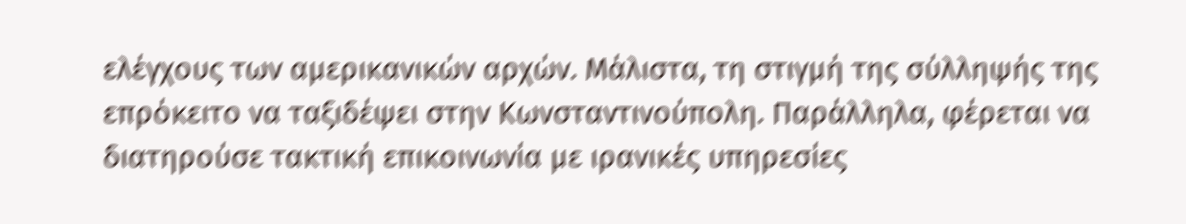ελέγχους των αμερικανικών αρχών. Μάλιστα, τη στιγμή της σύλληψής της επρόκειτο να ταξιδέψει στην Κωνσταντινούπολη. Παράλληλα, φέρεται να διατηρούσε τακτική επικοινωνία με ιρανικές υπηρεσίες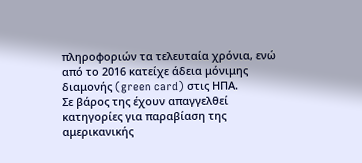πληροφοριών τα τελευταία χρόνια, ενώ από το 2016 κατείχε άδεια μόνιμης διαμονής (green card) στις ΗΠΑ.
Σε βάρος της έχουν απαγγελθεί κατηγορίες για παραβίαση της αμερικανικής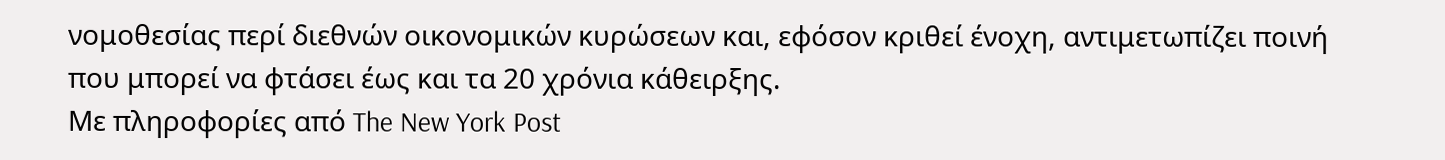νομοθεσίας περί διεθνών οικονομικών κυρώσεων και, εφόσον κριθεί ένοχη, αντιμετωπίζει ποινή που μπορεί να φτάσει έως και τα 20 χρόνια κάθειρξης.
Με πληροφορίες από The New York Post